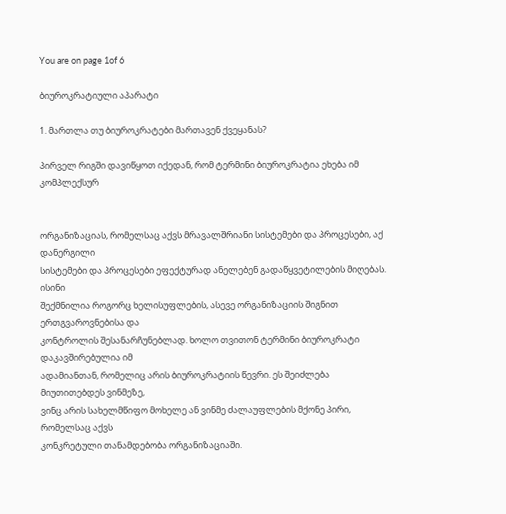You are on page 1of 6

ბიუროკრატიული აპარატი

1. მართლა თუ ბიუროკრატები მართავენ ქვეყანას?

პირველ რიგში დავიწყოთ იქედან, რომ ტერმინი ბიუროკრატია ეხება იმ კომპლექსურ


ორგანიზაციას, რომელსაც აქვს მრავალშრიანი სისტემები და პროცესები, აქ დანერგილი
სისტემები და პროცესები ეფექტურად ანელებენ გადაწყვეტილების მიღებას. ისინი
შექმნილია როგორც ხელისუფლების, ასევე ორგანიზაციის შიგნით ერთგვაროვნებისა და
კონტროლის შესანარჩუნებლად. ხოლო თვითონ ტერმინი ბიუროკრატი დაკავშირებულია იმ
ადამიანთან, რომელიც არის ბიუროკრატიის წევრი. ეს შეიძლება მიუთითებდეს ვინმეზე,
ვინც არის სახელმწიფო მოხელე ან ვინმე ძალაუფლების მქონე პირი, რომელსაც აქვს
კონკრეტული თანამდებობა ორგანიზაციაში.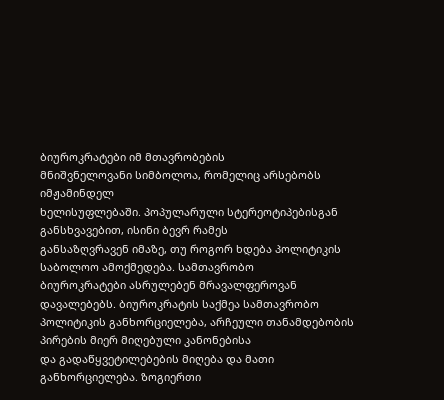ბიუროკრატები იმ მთავრობების
მნიშვნელოვანი სიმბოლოა, რომელიც არსებობს იმჟამინდელ
ხელისუფლებაში. პოპულარული სტერეოტიპებისგან განსხვავებით, ისინი ბევრ რამეს
განსაზღვრავენ იმაზე, თუ როგორ ხდება პოლიტიკის საბოლოო ამოქმედება. სამთავრობო
ბიუროკრატები ასრულებენ მრავალფეროვან დავალებებს. ბიუროკრატის საქმეა სამთავრობო
პოლიტიკის განხორციელება, არჩეული თანამდებობის პირების მიერ მიღებული კანონებისა
და გადაწყვეტილებების მიღება და მათი განხორციელება. ზოგიერთი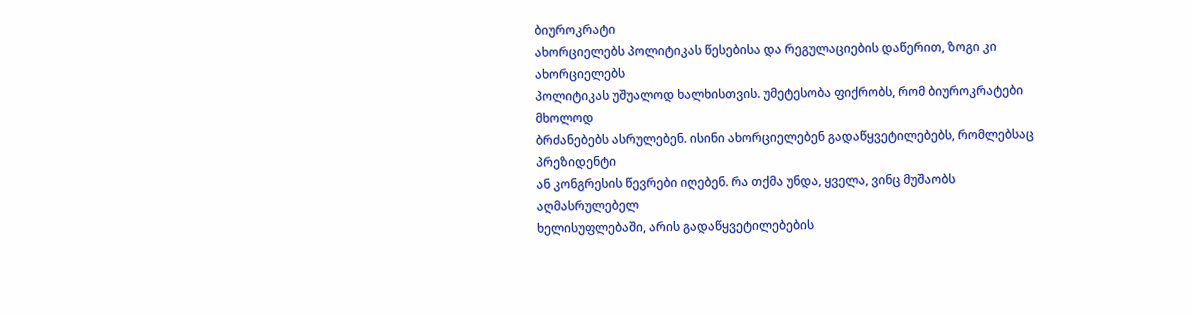ბიუროკრატი
ახორციელებს პოლიტიკას წესებისა და რეგულაციების დაწერით, ზოგი კი ახორციელებს
პოლიტიკას უშუალოდ ხალხისთვის. უმეტესობა ფიქრობს, რომ ბიუროკრატები მხოლოდ
ბრძანებებს ასრულებენ. ისინი ახორციელებენ გადაწყვეტილებებს, რომლებსაც პრეზიდენტი
ან კონგრესის წევრები იღებენ. რა თქმა უნდა, ყველა, ვინც მუშაობს აღმასრულებელ
ხელისუფლებაში, არის გადაწყვეტილებების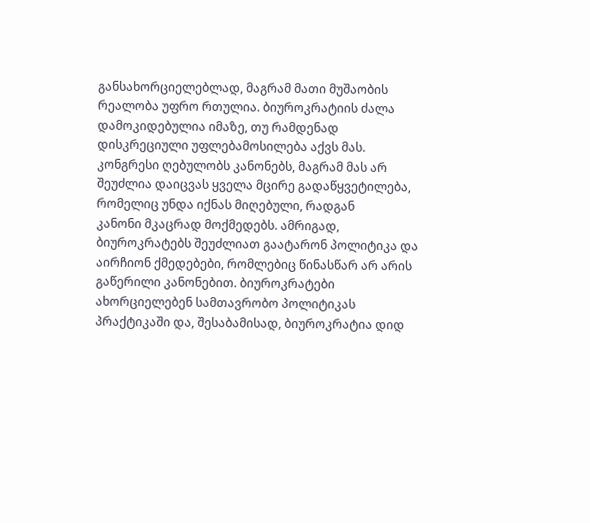განსახორციელებლად, მაგრამ მათი მუშაობის
რეალობა უფრო რთულია. ბიუროკრატიის ძალა დამოკიდებულია იმაზე, თუ რამდენად
დისკრეციული უფლებამოსილება აქვს მას. კონგრესი ღებულობს კანონებს, მაგრამ მას არ
შეუძლია დაიცვას ყველა მცირე გადაწყვეტილება, რომელიც უნდა იქნას მიღებული, რადგან
კანონი მკაცრად მოქმედებს. ამრიგად, ბიუროკრატებს შეუძლიათ გაატარონ პოლიტიკა და
აირჩიონ ქმედებები, რომლებიც წინასწარ არ არის გაწერილი კანონებით. ბიუროკრატები
ახორციელებენ სამთავრობო პოლიტიკას პრაქტიკაში და, შესაბამისად, ბიუროკრატია დიდ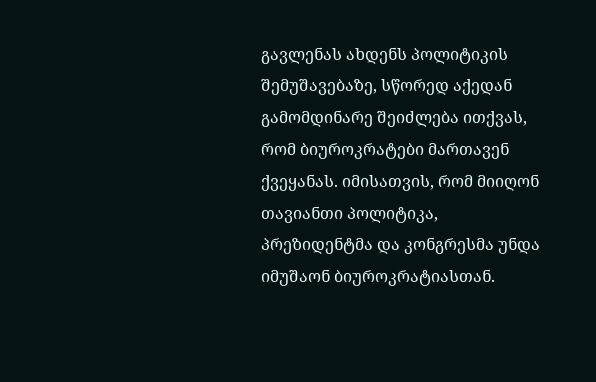გავლენას ახდენს პოლიტიკის შემუშავებაზე, სწორედ აქედან გამომდინარე შეიძლება ითქვას,
რომ ბიუროკრატები მართავენ ქვეყანას. იმისათვის, რომ მიიღონ თავიანთი პოლიტიკა,
პრეზიდენტმა და კონგრესმა უნდა იმუშაონ ბიუროკრატიასთან.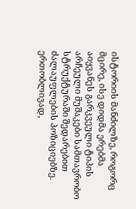ისტორიის მანძილზე, როგორც მცირე, ისე დიდმა ერებმა აიყვანეს გარკვეული ტიპის
არჩეული მუშაკები სამთავრობო სტრუქტურაში შედარებით ძალაუფლების პოზიციებზე.
ერთობლივად,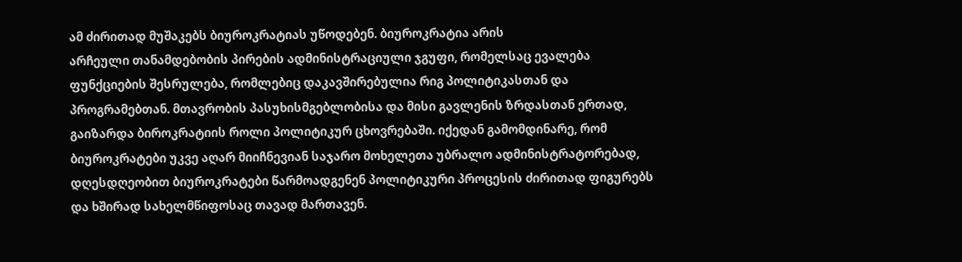ამ ძირითად მუშაკებს ბიუროკრატიას უწოდებენ. ბიუროკრატია არის
არჩეული თანამდებობის პირების ადმინისტრაციული ჯგუფი, რომელსაც ევალება
ფუნქციების შესრულება, რომლებიც დაკავშირებულია რიგ პოლიტიკასთან და
პროგრამებთან. მთავრობის პასუხისმგებლობისა და მისი გავლენის ზრდასთან ერთად,
გაიზარდა ბიროკრატიის როლი პოლიტიკურ ცხოვრებაში. იქედან გამომდინარე, რომ
ბიუროკრატები უკვე აღარ მიიჩნევიან საჯარო მოხელეთა უბრალო ადმინისტრატორებად,
დღესდღეობით ბიუროკრატები წარმოადგენენ პოლიტიკური პროცესის ძირითად ფიგურებს
და ხშირად სახელმწიფოსაც თავად მართავენ.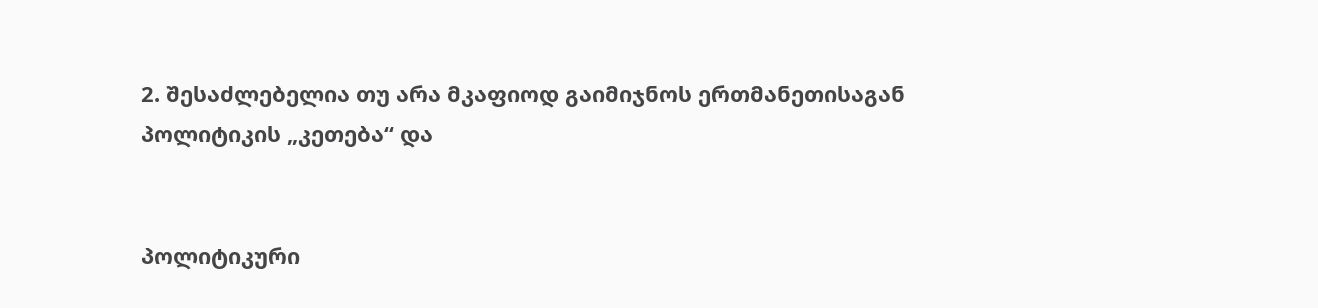2. შესაძლებელია თუ არა მკაფიოდ გაიმიჯნოს ერთმანეთისაგან პოლიტიკის „კეთება“ და


პოლიტიკური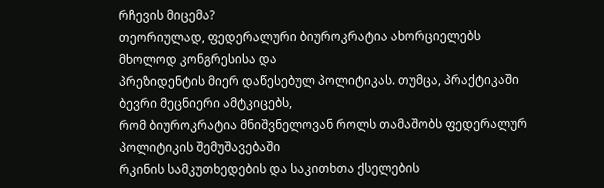რჩევის მიცემა?
თეორიულად, ფედერალური ბიუროკრატია ახორციელებს მხოლოდ კონგრესისა და
პრეზიდენტის მიერ დაწესებულ პოლიტიკას. თუმცა, პრაქტიკაში ბევრი მეცნიერი ამტკიცებს,
რომ ბიუროკრატია მნიშვნელოვან როლს თამაშობს ფედერალურ პოლიტიკის შემუშავებაში
რკინის სამკუთხედების და საკითხთა ქსელების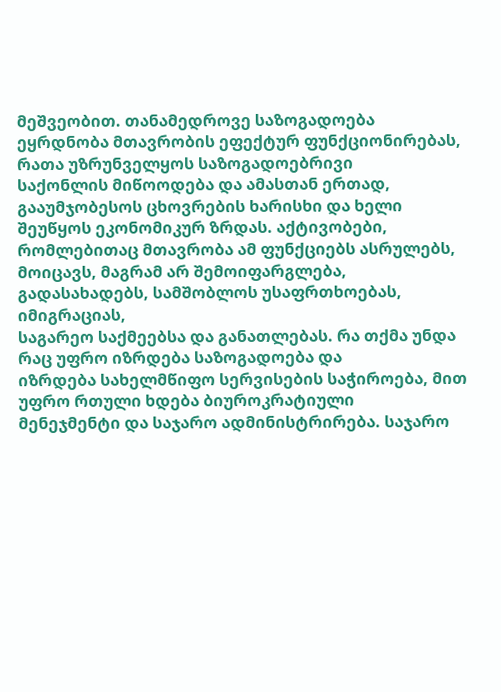მეშვეობით. თანამედროვე საზოგადოება
ეყრდნობა მთავრობის ეფექტურ ფუნქციონირებას, რათა უზრუნველყოს საზოგადოებრივი
საქონლის მიწოოდება და ამასთან ერთად, გააუმჯობესოს ცხოვრების ხარისხი და ხელი
შეუწყოს ეკონომიკურ ზრდას. აქტივობები, რომლებითაც მთავრობა ამ ფუნქციებს ასრულებს,
მოიცავს, მაგრამ არ შემოიფარგლება, გადასახადებს, სამშობლოს უსაფრთხოებას, იმიგრაციას,
საგარეო საქმეებსა და განათლებას. რა თქმა უნდა რაც უფრო იზრდება საზოგადოება და
იზრდება სახელმწიფო სერვისების საჭიროება, მით უფრო რთული ხდება ბიუროკრატიული
მენეჯმენტი და საჯარო ადმინისტრირება. საჯარო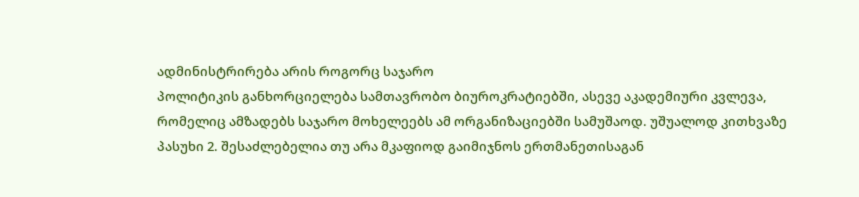ადმინისტრირება არის როგორც საჯარო
პოლიტიკის განხორციელება სამთავრობო ბიუროკრატიებში, ასევე აკადემიური კვლევა,
რომელიც ამზადებს საჯარო მოხელეებს ამ ორგანიზაციებში სამუშაოდ. უშუალოდ კითხვაზე
პასუხი 2. შესაძლებელია თუ არა მკაფიოდ გაიმიჯნოს ერთმანეთისაგან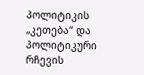პოლიტიკის
„კეთება“ და პოლიტიკური რჩევის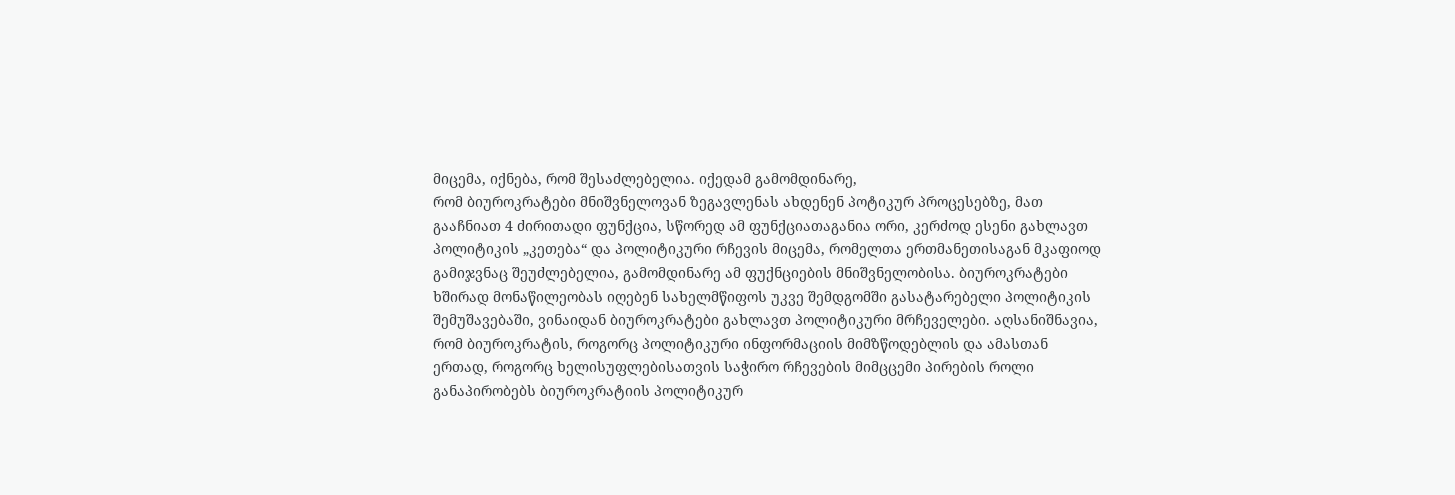მიცემა, იქნება, რომ შესაძლებელია. იქედამ გამომდინარე,
რომ ბიუროკრატები მნიშვნელოვან ზეგავლენას ახდენენ პოტიკურ პროცესებზე, მათ
გააჩნიათ 4 ძირითადი ფუნქცია, სწორედ ამ ფუნქციათაგანია ორი, კერძოდ ესენი გახლავთ
პოლიტიკის „კეთება“ და პოლიტიკური რჩევის მიცემა, რომელთა ერთმანეთისაგან მკაფიოდ
გამიჯვნაც შეუძლებელია, გამომდინარე ამ ფუქნციების მნიშვნელობისა. ბიუროკრატები
ხშირად მონაწილეობას იღებენ სახელმწიფოს უკვე შემდგომში გასატარებელი პოლიტიკის
შემუშავებაში, ვინაიდან ბიუროკრატები გახლავთ პოლიტიკური მრჩეველები. აღსანიშნავია,
რომ ბიუროკრატის, როგორც პოლიტიკური ინფორმაციის მიმზწოდებლის და ამასთან
ერთად, როგორც ხელისუფლებისათვის საჭირო რჩევების მიმცცემი პირების როლი
განაპირობებს ბიუროკრატიის პოლიტიკურ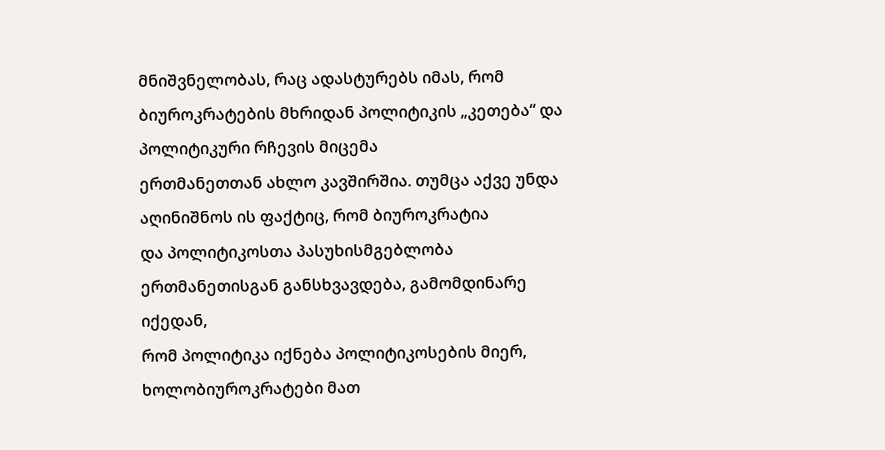მნიშვნელობას, რაც ადასტურებს იმას, რომ
ბიუროკრატების მხრიდან პოლიტიკის „კეთება“ და პოლიტიკური რჩევის მიცემა
ერთმანეთთან ახლო კავშირშია. თუმცა აქვე უნდა აღინიშნოს ის ფაქტიც, რომ ბიუროკრატია
და პოლიტიკოსთა პასუხისმგებლობა ერთმანეთისგან განსხვავდება, გამომდინარე იქედან,
რომ პოლიტიკა იქნება პოლიტიკოსების მიერ, ხოლობიუროკრატები მათ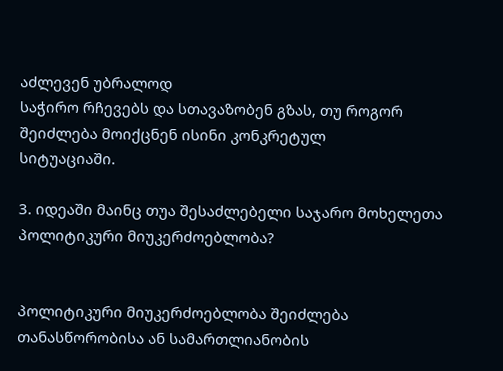აძლევენ უბრალოდ
საჭირო რჩევებს და სთავაზობენ გზას, თუ როგორ შეიძლება მოიქცნენ ისინი კონკრეტულ
სიტუაციაში.

3. იდეაში მაინც თუა შესაძლებელი საჯარო მოხელეთა პოლიტიკური მიუკერძოებლობა?


პოლიტიკური მიუკერძოებლობა შეიძლება თანასწორობისა ან სამართლიანობის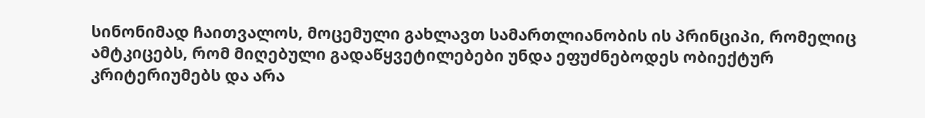სინონიმად ჩაითვალოს, მოცემული გახლავთ სამართლიანობის ის პრინციპი, რომელიც
ამტკიცებს, რომ მიღებული გადაწყვეტილებები უნდა ეფუძნებოდეს ობიექტურ
კრიტერიუმებს და არა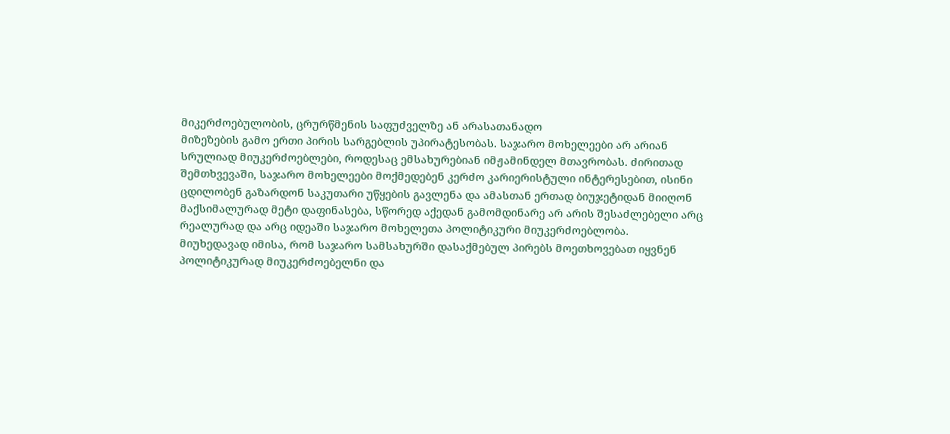მიკერძოებულობის, ცრურწმენის საფუძველზე ან არასათანადო
მიზეზების გამო ერთი პირის სარგებლის უპირატესობას. საჯარო მოხელეები არ არიან
სრულიად მიუკერძოებლები, როდესაც ემსახურებიან იმჟამინდელ მთავრობას. ძირითად
შემთხვევაში, საჯარო მოხელეები მოქმედებენ კერძო კარიერისტული ინტერესებით, ისინი
ცდილობენ გაზარდონ საკუთარი უწყების გავლენა და ამასთან ერთად ბიუჯეტიდან მიიღონ
მაქსიმალურად მეტი დაფინასება, სწორედ აქედან გამომდინარე არ არის შესაძლებელი არც
რეალურად და არც იდეაში საჯარო მოხელეთა პოლიტიკური მიუკერძოებლობა.
მიუხედავად იმისა, რომ საჯარო სამსახურში დასაქმებულ პირებს მოეთხოვებათ იყვნენ
პოლიტიკურად მიუკერძოებელნი და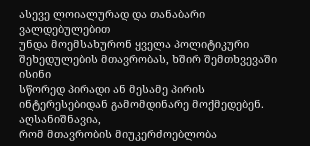ასევე ლოიალურად და თანაბარი ვალდებულებით
უნდა მოემსახურონ ყველა პოლიტიკური შეხედულების მთავრობას, ხშირ შემთხვევაში ისინი
სწორედ პირადი ან მესამე პირის ინტერესებიდან გამომდინარე მოქმედებენ. აღსანიშნავია,
რომ მთავრობის მიუკერძოებლობა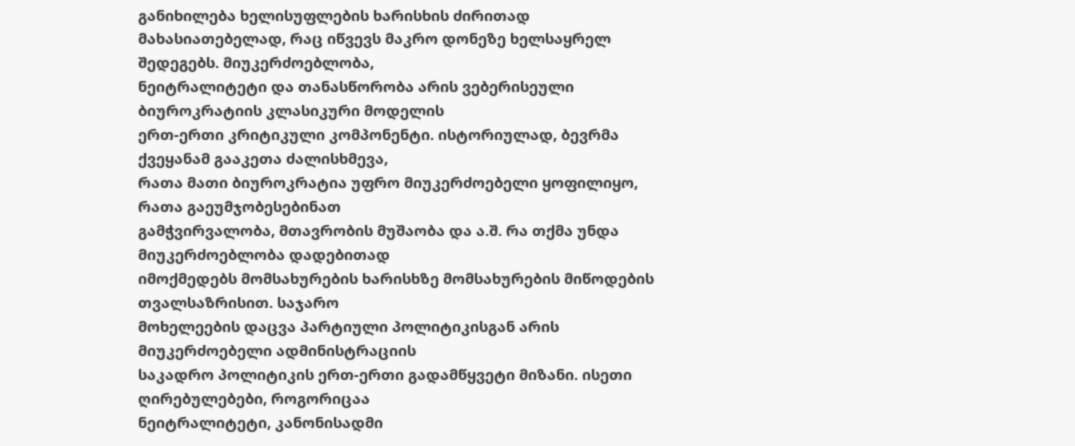განიხილება ხელისუფლების ხარისხის ძირითად
მახასიათებელად, რაც იწვევს მაკრო დონეზე ხელსაყრელ შედეგებს. მიუკერძოებლობა,
ნეიტრალიტეტი და თანასწორობა არის ვებერისეული ბიუროკრატიის კლასიკური მოდელის
ერთ-ერთი კრიტიკული კომპონენტი. ისტორიულად, ბევრმა ქვეყანამ გააკეთა ძალისხმევა,
რათა მათი ბიუროკრატია უფრო მიუკერძოებელი ყოფილიყო, რათა გაეუმჯობესებინათ
გამჭვირვალობა, მთავრობის მუშაობა და ა.შ. რა თქმა უნდა მიუკერძოებლობა დადებითად
იმოქმედებს მომსახურების ხარისხზე მომსახურების მიწოდების თვალსაზრისით. საჯარო
მოხელეების დაცვა პარტიული პოლიტიკისგან არის მიუკერძოებელი ადმინისტრაციის
საკადრო პოლიტიკის ერთ-ერთი გადამწყვეტი მიზანი. ისეთი ღირებულებები, როგორიცაა
ნეიტრალიტეტი, კანონისადმი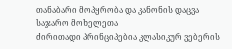თანაბარი მოპყრობა და კანონის დაცვა საჯარო მოხელეთა
ძირითადი პრინციპებია კლასიკურ ვებერის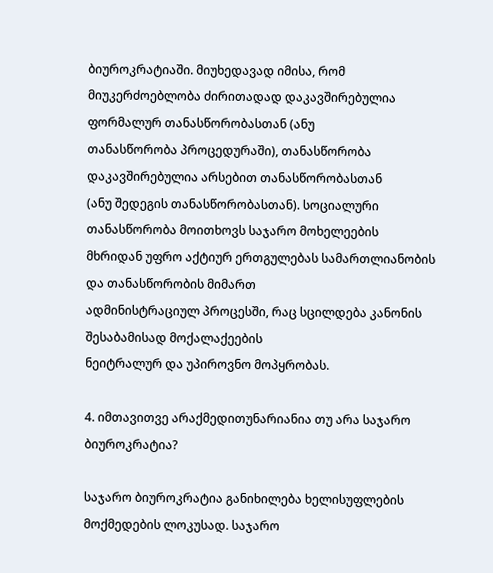ბიუროკრატიაში. მიუხედავად იმისა, რომ
მიუკერძოებლობა ძირითადად დაკავშირებულია ფორმალურ თანასწორობასთან (ანუ
თანასწორობა პროცედურაში), თანასწორობა დაკავშირებულია არსებით თანასწორობასთან
(ანუ შედეგის თანასწორობასთან). სოციალური თანასწორობა მოითხოვს საჯარო მოხელეების
მხრიდან უფრო აქტიურ ერთგულებას სამართლიანობის და თანასწორობის მიმართ
ადმინისტრაციულ პროცესში, რაც სცილდება კანონის შესაბამისად მოქალაქეების
ნეიტრალურ და უპიროვნო მოპყრობას.

4. იმთავითვე არაქმედითუნარიანია თუ არა საჯარო ბიუროკრატია?

საჯარო ბიუროკრატია განიხილება ხელისუფლების მოქმედების ლოკუსად. საჯარო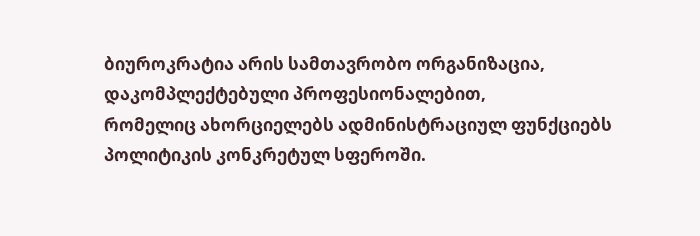ბიუროკრატია არის სამთავრობო ორგანიზაცია, დაკომპლექტებული პროფესიონალებით,
რომელიც ახორციელებს ადმინისტრაციულ ფუნქციებს პოლიტიკის კონკრეტულ სფეროში.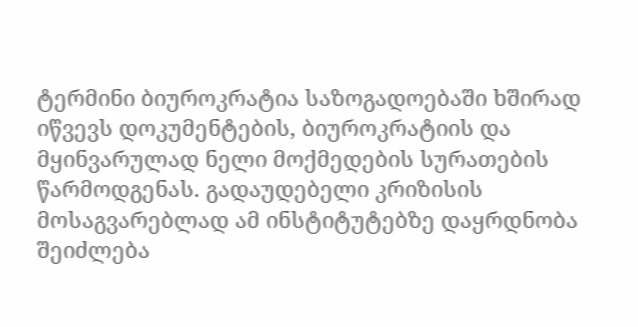ტერმინი ბიუროკრატია საზოგადოებაში ხშირად იწვევს დოკუმენტების, ბიუროკრატიის და
მყინვარულად ნელი მოქმედების სურათების წარმოდგენას. გადაუდებელი კრიზისის
მოსაგვარებლად ამ ინსტიტუტებზე დაყრდნობა შეიძლება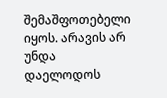შემაშფოთებელი იყოს. არავის არ
უნდა დაელოდოს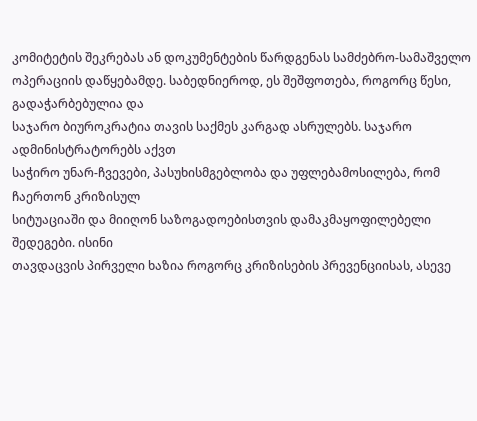კომიტეტის შეკრებას ან დოკუმენტების წარდგენას სამძებრო-სამაშველო
ოპერაციის დაწყებამდე. საბედნიეროდ, ეს შეშფოთება, როგორც წესი, გადაჭარბებულია და
საჯარო ბიუროკრატია თავის საქმეს კარგად ასრულებს. საჯარო ადმინისტრატორებს აქვთ
საჭირო უნარ-ჩვევები, პასუხისმგებლობა და უფლებამოსილება, რომ ჩაერთონ კრიზისულ
სიტუაციაში და მიიღონ საზოგადოებისთვის დამაკმაყოფილებელი შედეგები. ისინი
თავდაცვის პირველი ხაზია როგორც კრიზისების პრევენციისას, ასევე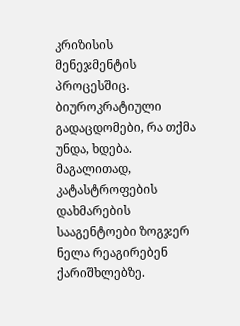კრიზისის
მენეჯმენტის პროცესშიც. ბიუროკრატიული გადაცდომები, რა თქმა უნდა, ხდება.
მაგალითად, კატასტროფების დახმარების სააგენტოები ზოგჯერ ნელა რეაგირებენ
ქარიშხლებზე.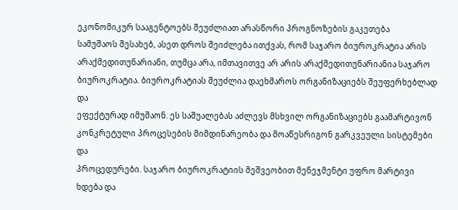ეკონომიკურ სააგენტოებს შეუძლიათ არასწორი პროგნოზების გაკეთება
სამუშაოს შესახებ, ასეთ დროს შეიძლება ითქვას, რომ საჯარო ბიუროკრატია არის
არაქმედითუნარიანი, თუმცა არა, იმთავითვე არ არის არაქმედითუნარიანია საჯარო
ბიუროკრატია. ბიუროკრატიას შეუძლია დაეხმაროს ორგანიზაციებს შეუფერხებლად და
ეფექტურად იმუშაონ. ეს საშუალებას აძლევს მსხვილ ორგანიზაციებს გაამარტივონ
კონკრეტული პროცესების მიმდინარეობა და მოაწესრიგონ გარკვეული სისტემები და
პროცედურები. საჯარო ბიუროკრატიის მეშვეობით მენეჯმენტი უფრო მარტივი ხდება და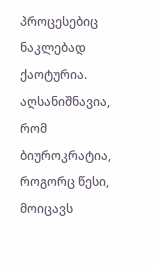პროცესებიც ნაკლებად ქაოტურია. აღსანიშნავია, რომ ბიუროკრატია, როგორც წესი, მოიცავს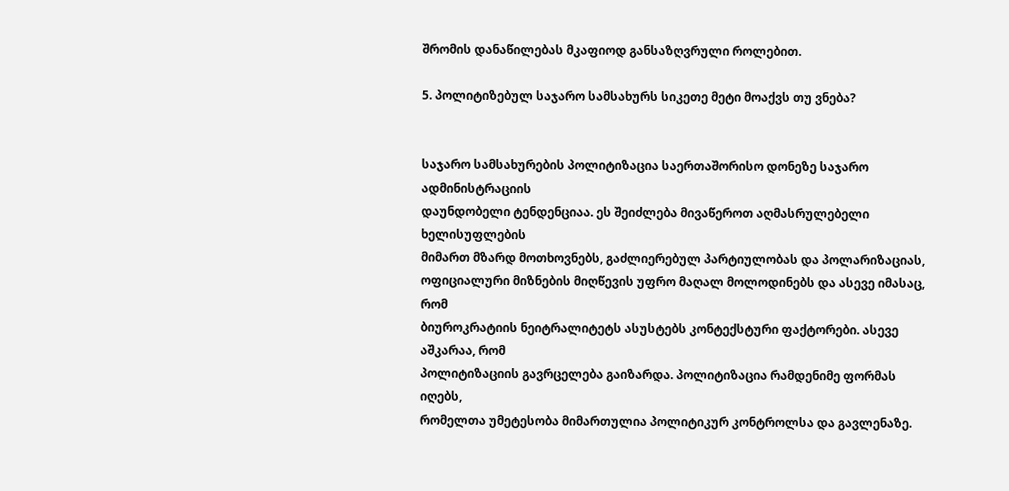შრომის დანაწილებას მკაფიოდ განსაზღვრული როლებით.

5. პოლიტიზებულ საჯარო სამსახურს სიკეთე მეტი მოაქვს თუ ვნება?


საჯარო სამსახურების პოლიტიზაცია საერთაშორისო დონეზე საჯარო ადმინისტრაციის
დაუნდობელი ტენდენციაა. ეს შეიძლება მივაწეროთ აღმასრულებელი ხელისუფლების
მიმართ მზარდ მოთხოვნებს, გაძლიერებულ პარტიულობას და პოლარიზაციას,
ოფიციალური მიზნების მიღწევის უფრო მაღალ მოლოდინებს და ასევე იმასაც, რომ
ბიუროკრატიის ნეიტრალიტეტს ასუსტებს კონტექსტური ფაქტორები. ასევე აშკარაა, რომ
პოლიტიზაციის გავრცელება გაიზარდა. პოლიტიზაცია რამდენიმე ფორმას იღებს,
რომელთა უმეტესობა მიმართულია პოლიტიკურ კონტროლსა და გავლენაზე.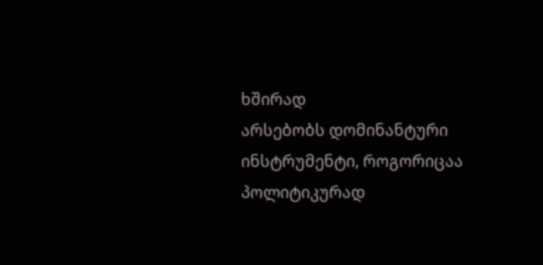ხშირად
არსებობს დომინანტური ინსტრუმენტი, როგორიცაა პოლიტიკურად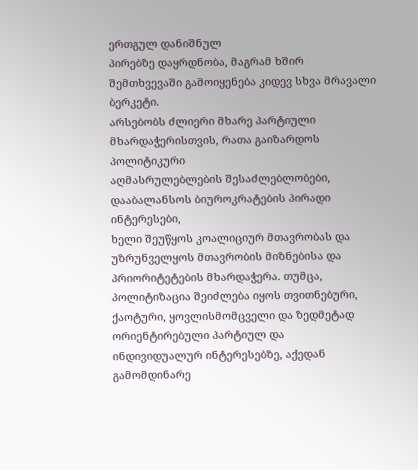ერთგულ დანიშნულ
პირებზე დაყრდნობა, მაგრამ ხშირ შემთხვევაში გამოიყენება კიდევ სხვა მრავალი ბერკეტი.
არსებობს ძლიერი მხარე პარტიული მხარდაჭერისთვის, რათა გაიზარდოს პოლიტიკური
აღმასრულებლების შესაძლებლობები, დააბალანსოს ბიუროკრატების პირადი ინტერესები,
ხელი შეუწყოს კოალიციურ მთავრობას და უზრუნველყოს მთავრობის მიზნებისა და
პრიორიტეტების მხარდაჭერა. თუმცა, პოლიტიზაცია შეიძლება იყოს თვითნებური,
ქაოტური, ყოვლისმომცველი და ზედმეტად ორიენტირებული პარტიულ და
ინდივიდუალურ ინტერესებზე, აქედან გამომდინარე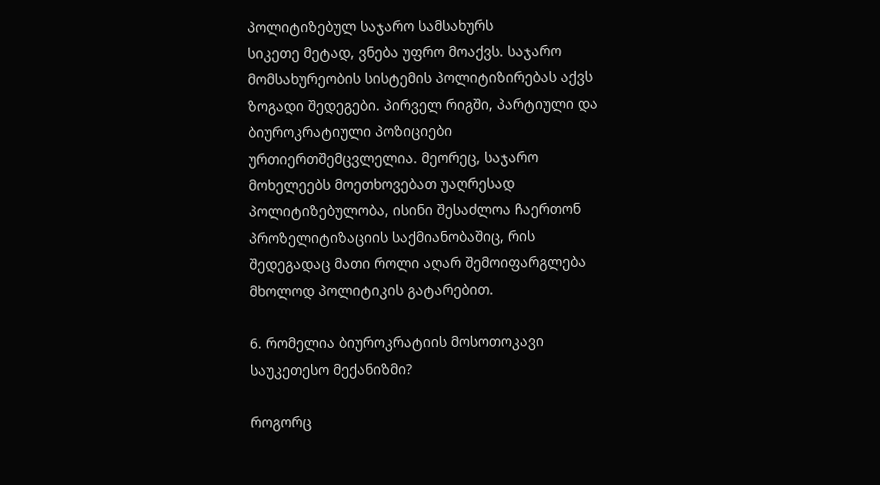პოლიტიზებულ საჯარო სამსახურს
სიკეთე მეტად, ვნება უფრო მოაქვს. საჯარო მომსახურეობის სისტემის პოლიტიზირებას აქვს
ზოგადი შედეგები. პირველ რიგში, პარტიული და ბიუროკრატიული პოზიციები
ურთიერთშემცვლელია. მეორეც, საჯარო მოხელეებს მოეთხოვებათ უაღრესად
პოლიტიზებულობა, ისინი შესაძლოა ჩაერთონ პროზელიტიზაციის საქმიანობაშიც, რის
შედეგადაც მათი როლი აღარ შემოიფარგლება მხოლოდ პოლიტიკის გატარებით.

6. რომელია ბიუროკრატიის მოსოთოკავი საუკეთესო მექანიზმი?

როგორც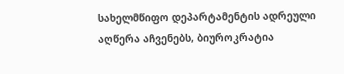სახელმწიფო დეპარტამენტის ადრეული აღწერა აჩვენებს, ბიუროკრატია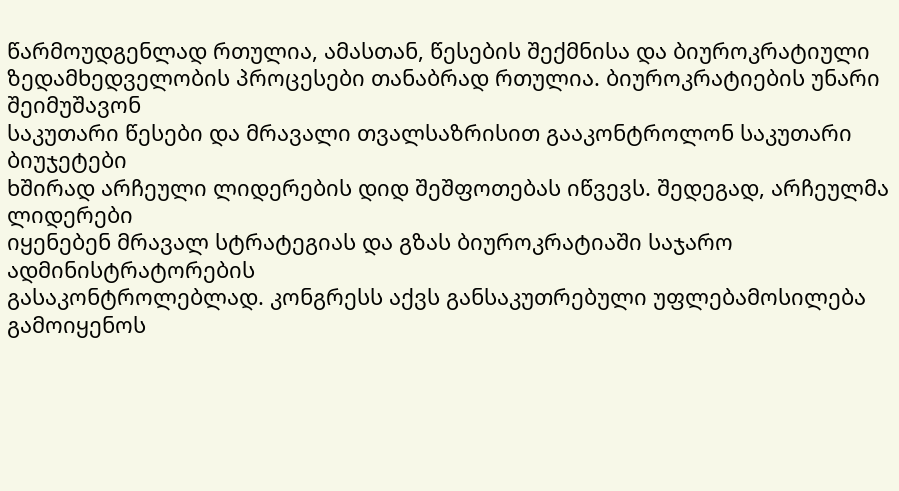წარმოუდგენლად რთულია, ამასთან, წესების შექმნისა და ბიუროკრატიული
ზედამხედველობის პროცესები თანაბრად რთულია. ბიუროკრატიების უნარი შეიმუშავონ
საკუთარი წესები და მრავალი თვალსაზრისით გააკონტროლონ საკუთარი ბიუჯეტები
ხშირად არჩეული ლიდერების დიდ შეშფოთებას იწვევს. შედეგად, არჩეულმა ლიდერები
იყენებენ მრავალ სტრატეგიას და გზას ბიუროკრატიაში საჯარო ადმინისტრატორების
გასაკონტროლებლად. კონგრესს აქვს განსაკუთრებული უფლებამოსილება გამოიყენოს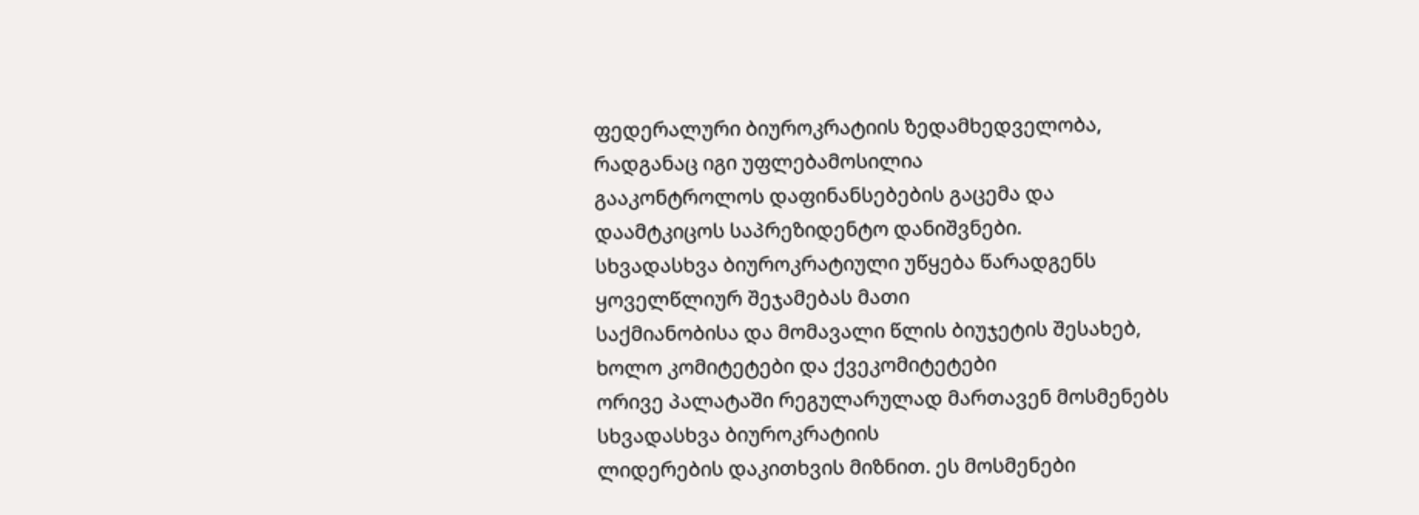ფედერალური ბიუროკრატიის ზედამხედველობა, რადგანაც იგი უფლებამოსილია
გააკონტროლოს დაფინანსებების გაცემა და დაამტკიცოს საპრეზიდენტო დანიშვნები.
სხვადასხვა ბიუროკრატიული უწყება წარადგენს ყოველწლიურ შეჯამებას მათი
საქმიანობისა და მომავალი წლის ბიუჯეტის შესახებ, ხოლო კომიტეტები და ქვეკომიტეტები
ორივე პალატაში რეგულარულად მართავენ მოსმენებს სხვადასხვა ბიუროკრატიის
ლიდერების დაკითხვის მიზნით. ეს მოსმენები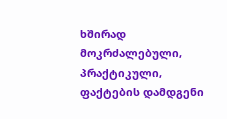ხშირად მოკრძალებული, პრაქტიკული,
ფაქტების დამდგენი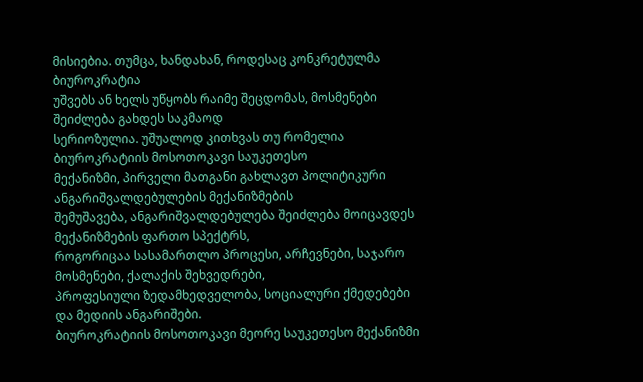მისიებია. თუმცა, ხანდახან, როდესაც კონკრეტულმა ბიუროკრატია
უშვებს ან ხელს უწყობს რაიმე შეცდომას, მოსმენები შეიძლება გახდეს საკმაოდ
სერიოზულია. უშუალოდ კითხვას თუ რომელია ბიუროკრატიის მოსოთოკავი საუკეთესო
მექანიზმი, პირველი მათგანი გახლავთ პოლიტიკური ანგარიშვალდებულების მექანიზმების
შემუშავება, ანგარიშვალდებულება შეიძლება მოიცავდეს მექანიზმების ფართო სპექტრს,
როგორიცაა სასამართლო პროცესი, არჩევნები, საჯარო მოსმენები, ქალაქის შეხვედრები,
პროფესიული ზედამხედველობა, სოციალური ქმედებები და მედიის ანგარიშები.
ბიუროკრატიის მოსოთოკავი მეორე საუკეთესო მექანიზმი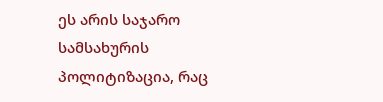ეს არის საჯარო სამსახურის
პოლიტიზაცია, რაც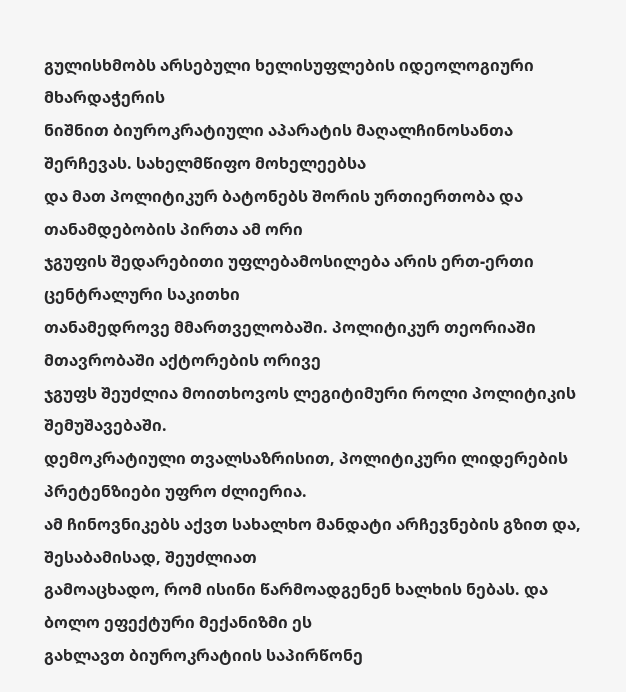გულისხმობს არსებული ხელისუფლების იდეოლოგიური მხარდაჭერის
ნიშნით ბიუროკრატიული აპარატის მაღალჩინოსანთა შერჩევას. სახელმწიფო მოხელეებსა
და მათ პოლიტიკურ ბატონებს შორის ურთიერთობა და თანამდებობის პირთა ამ ორი
ჯგუფის შედარებითი უფლებამოსილება არის ერთ-ერთი ცენტრალური საკითხი
თანამედროვე მმართველობაში. პოლიტიკურ თეორიაში მთავრობაში აქტორების ორივე
ჯგუფს შეუძლია მოითხოვოს ლეგიტიმური როლი პოლიტიკის შემუშავებაში.
დემოკრატიული თვალსაზრისით, პოლიტიკური ლიდერების პრეტენზიები უფრო ძლიერია.
ამ ჩინოვნიკებს აქვთ სახალხო მანდატი არჩევნების გზით და, შესაბამისად, შეუძლიათ
გამოაცხადო, რომ ისინი წარმოადგენენ ხალხის ნებას. და ბოლო ეფექტური მექანიზმი ეს
გახლავთ ბიუროკრატიის საპირწონე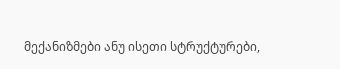მექანიზმები ანუ ისეთი სტრუქტურები,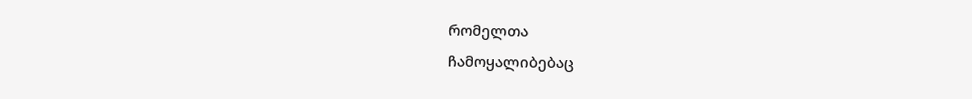რომელთა
ჩამოყალიბებაც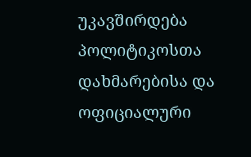უკავშირდება პოლიტიკოსთა დახმარებისა და ოფიციალური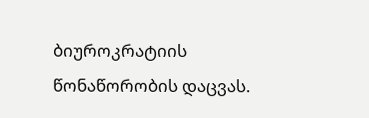ბიუროკრატიის
წონაწორობის დაცვას.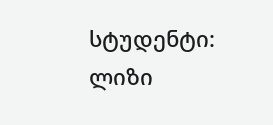სტუდენტი: ლიზი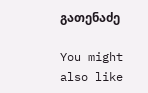გათენაძე

You might also like